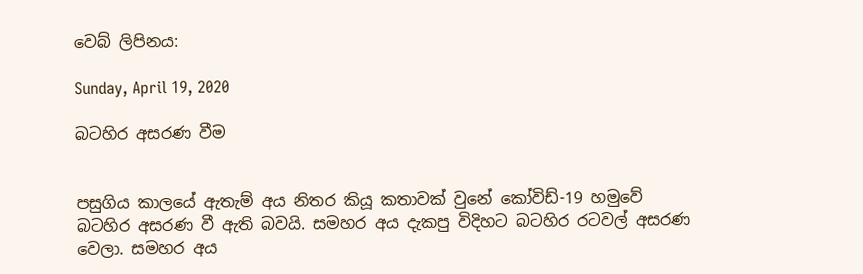වෙබ් ලිපිනය:

Sunday, April 19, 2020

බටහිර අසරණ වීම


පසුගිය කාලයේ ඇතැම් අය නිතර කියූ කතාවක් වුනේ කෝවිඩ්-19 හමුවේ බටහිර අසරණ වී ඇති බවයි. සමහර අය දැකපු විදිහට බටහිර රටවල් අසරණ වෙලා. සමහර අය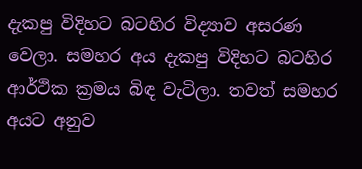දැකපු විදිහට බටහිර විද්‍යාව අසරණ වෙලා. සමහර අය දැකපු විදිහට බටහිර ආර්ථික ක්‍රමය බිඳ වැටිලා. තවත් සමහර අයට අනුව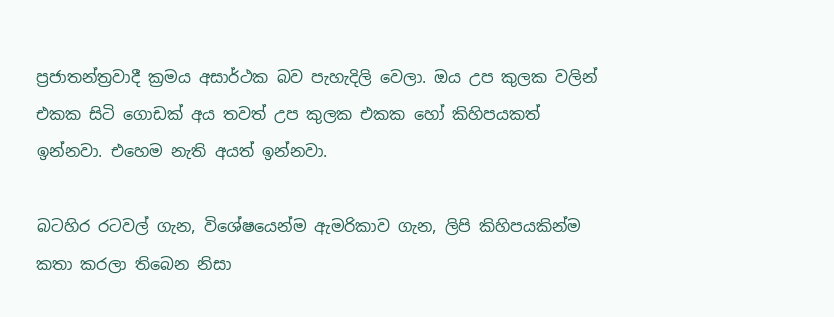ප්‍රජාතන්ත්‍රවාදී ක්‍රමය අසාර්ථක බව පැහැදිලි වෙලා. ඔය උප කුලක වලින් එකක සිටි ගොඩක් අය තවත් උප කුලක එකක හෝ කිහිපයකත් ඉන්නවා. එහෙම නැති අයත් ඉන්නවා.

බටහිර රටවල් ගැන, විශේෂයෙන්ම ඇමරිකාව ගැන, ලිපි කිහිපයකින්ම කතා කරලා තිබෙන නිසා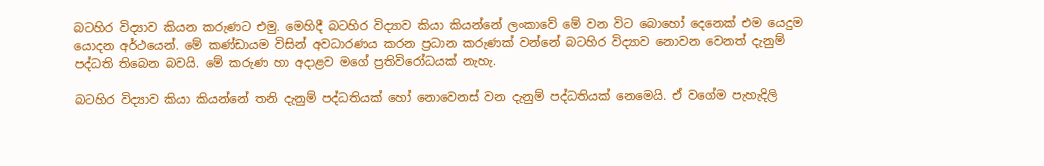බටහිර විද්‍යාව කියන කරුණට එමු. මෙහිදී බටහිර විද්‍යාව කියා කියන්නේ ලංකාවේ මේ වන විට බොහෝ දෙනෙක් එම යෙදුම යොදන අර්ථයෙන්. මේ කණ්ඩායම විසින් අවධාරණය කරන ප්‍රධාන කරුණක් වන්නේ බටහිර විද්‍යාව නොවන වෙනත් දැනුම් පද්ධති තිබෙන බවයි. මේ කරුණ හා අදාළව මගේ ප්‍රතිවිරෝධයක් නැහැ.

බටහිර විද්‍යාව කියා කියන්නේ තනි දැනුම් පද්ධතියක් හෝ නොවෙනස් වන දැනුම් පද්ධතියක් නෙමෙයි. ඒ වගේම පැහැදිලි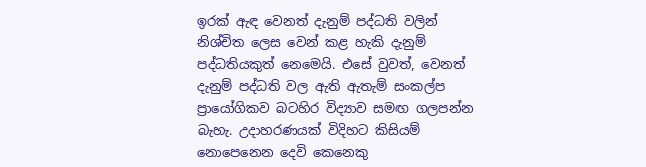ඉරක් ඇඳ වෙනත් දැනුම් පද්ධති වලින් නිශ්චිත ලෙස වෙන් කළ හැකි දැනුම් පද්ධතියකුත් නෙමෙයි. එසේ වුවත්, වෙනත් දැනුම් පද්ධති වල ඇති ඇතැම් සංකල්ප ප්‍රායෝගිකව බටහිර විද්‍යාව සමඟ ගලපන්න බැහැ. උදාහරණයක් විදිහට කිසියම් නොපෙනෙන දෙවි කෙනෙකු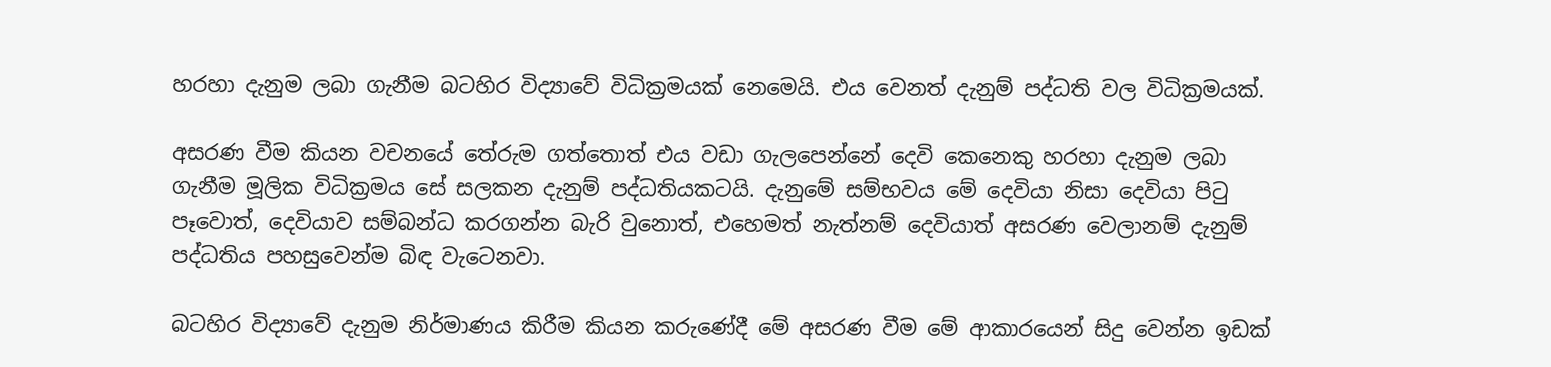හරහා දැනුම ලබා ගැනීම බටහිර විද්‍යාවේ විධික්‍රමයක් නෙමෙයි. එය වෙනත් දැනුම් පද්ධති වල විධික්‍රමයක්.

අසරණ වීම කියන වචනයේ තේරුම ගත්තොත් එය වඩා ගැලපෙන්නේ දෙවි කෙනෙකු හරහා දැනුම ලබා ගැනීම මූලික විධික්‍රමය සේ සලකන දැනුම් පද්ධතියකටයි. දැනුමේ සම්භවය මේ දෙවියා නිසා දෙවියා පිටු පෑවොත්, දෙවියාව සම්බන්ධ කරගන්න බැරි වුනොත්, එහෙමත් නැත්නම් දෙවියාත් අසරණ වෙලානම් දැනුම් පද්ධතිය පහසුවෙන්ම බිඳ වැටෙනවා.

බටහිර විද්‍යාවේ දැනුම නිර්මාණය කිරීම කියන කරුණේදී මේ අසරණ වීම මේ ආකාරයෙන් සිදු වෙන්න ඉඩක්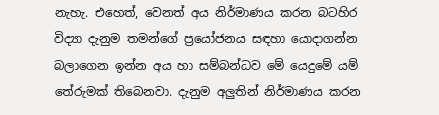නැහැ. එහෙත්, වෙනත් අය නිර්මාණය කරන බටහිර විද්‍යා දැනුම තමන්ගේ ප්‍රයෝජනය සඳහා යොදාගන්න බලාගෙන ඉන්න අය හා සම්බන්ධව මේ යෙදුමේ යම් තේරුමක් තිබෙනවා. දැනුම අලුතින් නිර්මාණය කරන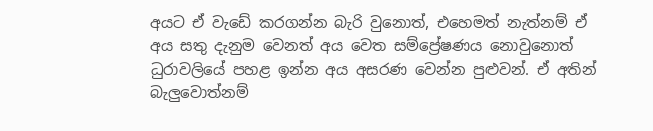අයට ඒ වැඩේ කරගන්න බැරි වුනොත්, එහෙමත් නැත්නම් ඒ අය සතු දැනුම වෙනත් අය වෙත සම්ප්‍රේෂණය නොවුනොත් ධුරාවලියේ පහළ ඉන්න අය අසරණ වෙන්න පුළුවන්. ඒ අතින් බැලුවොත්නම්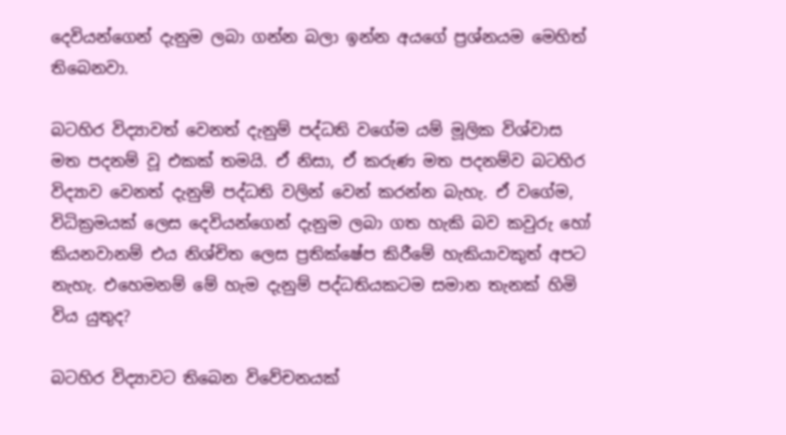දෙවියන්ගෙන් දැනුම ලබා ගන්න බලා ඉන්න අයගේ ප්‍රශ්නයම මෙහිත් තිබෙනවා.

බටහිර විද්‍යාවත් වෙනත් දැනුම් පද්ධති වගේම යම් මූලික විශ්වාස මත පදනම් වූ එකක් තමයි. ඒ නිසා, ඒ කරුණ මත පදනම්ව බටහිර විද්‍යාව වෙනත් දැනුම් පද්ධති වලින් වෙන් කරන්න බැහැ. ඒ වගේම, විධික්‍රමයක් ලෙස දෙවියන්ගෙන් දැනුම ලබා ගත හැකි බව කවුරු හෝ කියනවානම් එය නිශ්චිත ලෙස ප්‍රතික්ෂේප කිරීමේ හැකියාවකුත් අපට නැහැ. එහෙමනම් මේ හැම දැනුම් පද්ධතියකටම සමාන තැනක් හිමි විය යුතුද?

බටහිර විද්‍යාවට තිබෙන විවේචනයක්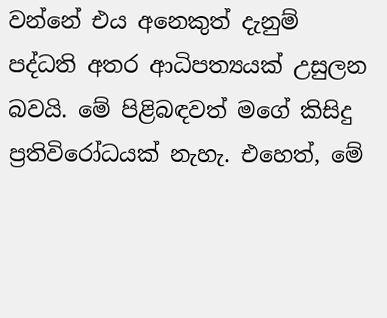වන්නේ එය අනෙකුත් දැනුම් පද්ධති අතර ආධිපත්‍යයක් උසුලන බවයි. මේ පිළිබඳවත් මගේ කිසිදු ප්‍රතිවිරෝධයක් නැහැ. එහෙත්, මේ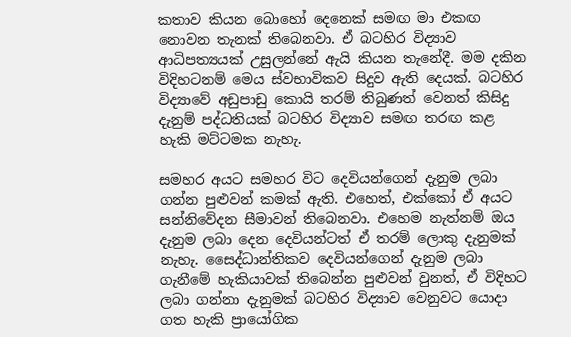කතාව කියන බොහෝ දෙනෙක් සමඟ මා එකඟ නොවන තැනක් තිබෙනවා. ඒ බටහිර විද්‍යාව ආධිපත්‍යයක් උසුලන්නේ ඇයි කියන තැනේදී. මම දකින විදිහටනම් මෙය ස්වභාවිකව සිදුව ඇති දෙයක්. බටහිර විද්‍යාවේ අඩුපාඩු කොයි තරම් තිබුණත් වෙනත් කිසිදු දැනුම් පද්ධතියක් බටහිර විද්‍යාව සමඟ තරඟ කළ හැකි මට්ටමක නැහැ.

සමහර අයට සමහර විට දෙවියන්ගෙන් දැනුම ලබා ගන්න පුළුවන් කමක් ඇති. එහෙත්, එක්කෝ ඒ අයට සන්නිවේදන සීමාවන් තිබෙනවා. එහෙම නැත්නම් ඔය දැනුම ලබා දෙන දෙවියන්ටත් ඒ තරම් ලොකු දැනුමක් නැහැ. සෛද්ධාන්තිකව දෙවියන්ගෙන් දැනුම ලබා ගැනීමේ හැකියාවක් තිබෙන්න පුළුවන් වුනත්, ඒ විදිහට ලබා ගන්නා දැනුමක් බටහිර විද්‍යාව වෙනුවට යොදා ගත හැකි ප්‍රායෝගික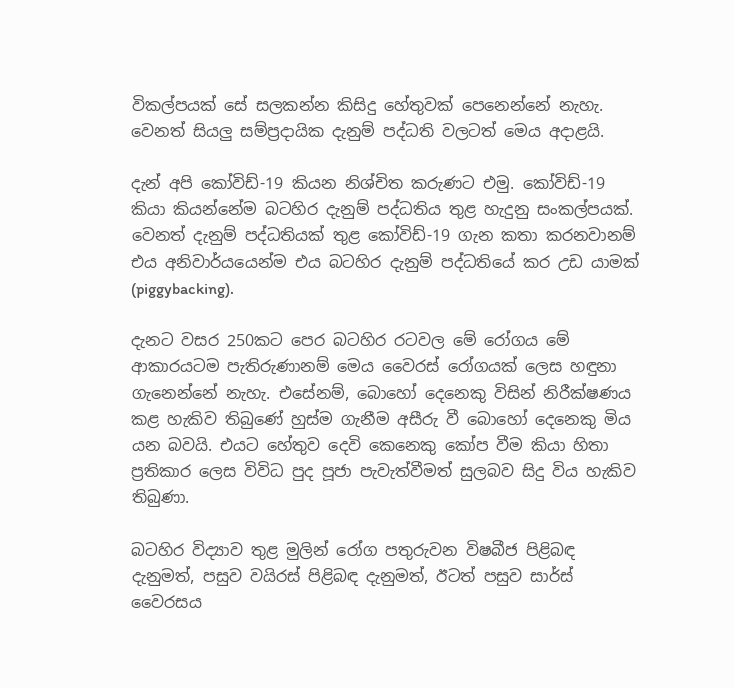විකල්පයක් සේ සලකන්න කිසිදු හේතුවක් පෙනෙන්නේ නැහැ. වෙනත් සියලු සම්ප්‍රදායික දැනුම් පද්ධති වලටත් මෙය අදාළයි.

දැන් අපි කෝවිඩ්-19 කියන නිශ්චිත කරුණට එමු. කෝවිඩ්-19 කියා කියන්නේම බටහිර දැනුම් පද්ධතිය තුළ හැදුනු සංකල්පයක්. වෙනත් දැනුම් පද්ධතියක් තුළ කෝවිඩ්-19 ගැන කතා කරනවානම් එය අනිවාර්යයෙන්ම එය බටහිර දැනුම් පද්ධතියේ කර උඩ යාමක් (piggybacking).

දැනට වසර 250කට පෙර බටහිර රටවල මේ රෝගය මේ ආකාරයටම පැතිරුණානම් මෙය වෛරස් රෝගයක් ලෙස හඳුනා ගැනෙන්නේ නැහැ. එසේනම්, බොහෝ දෙනෙකු විසින් නිරීක්ෂණය කළ හැකිව තිබුණේ හුස්ම ගැනීම අසීරු වී බොහෝ දෙනෙකු මිය යන බවයි. එයට හේතුව දෙවි කෙනෙකු කෝප වීම කියා හිතා ප්‍රතිකාර ලෙස විවිධ පුද පූජා පැවැත්වීමත් සුලබව සිදු විය හැකිව තිබුණා.

බටහිර විද්‍යාව තුළ මුලින් රෝග පතුරුවන විෂබීජ පිළිබඳ දැනුමත්, පසුව වයිරස් පිළිබඳ දැනුමත්, ඊටත් පසුව සාර්ස් වෛරසය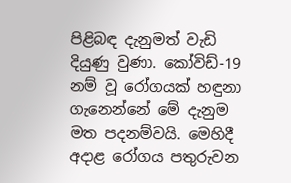පිළිබඳ දැනුමත් වැඩි දියුණු වුණා. කෝවිඩ්-19 නම් වූ රෝගයක් හඳුනා ගැනෙන්නේ මේ දැනුම මත පදනම්වයි. මෙහිදී අදාළ රෝගය පතුරුවන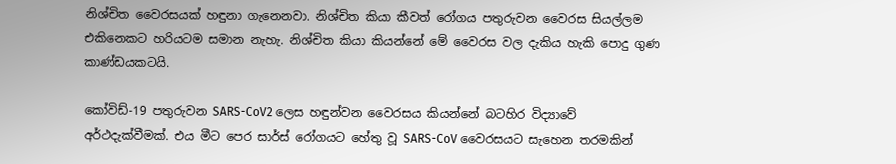නිශ්චිත වෛරසයක් හඳුනා ගැනෙනවා. නිශ්චිත කියා කීවත් රෝගය පතුරුවන වෛරස සියල්ලම එකිනෙකට හරියටම සමාන නැහැ. නිශ්චිත කියා කියන්නේ මේ වෛරස වල දැකිය හැකි පොදු ගුණ කාණ්ඩයකටයි.

කෝවිඩ්-19 පතුරුවන SARS-CoV2 ලෙස හඳුන්වන වෛරසය කියන්නේ බටහිර විද්‍යාවේ අර්ථදැක්වීමක්. එය මීට පෙර සාර්ස් රෝගයට හේතු වූ SARS-CoV වෛරසයට සැහෙන තරමකින්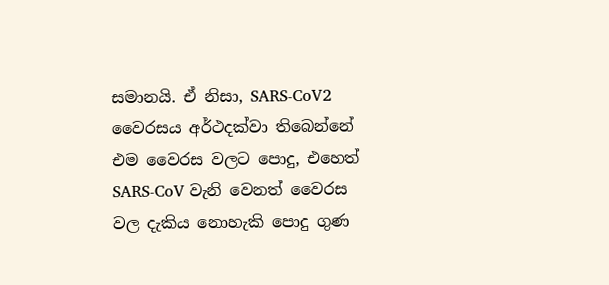සමානයි. ඒ නිසා, SARS-CoV2 වෛරසය අර්ථදක්වා තිබෙන්නේ එම වෛරස වලට පොදු, එහෙත් SARS-CoV වැනි වෙනත් වෛරස වල දැකිය නොහැකි පොදු ගුණ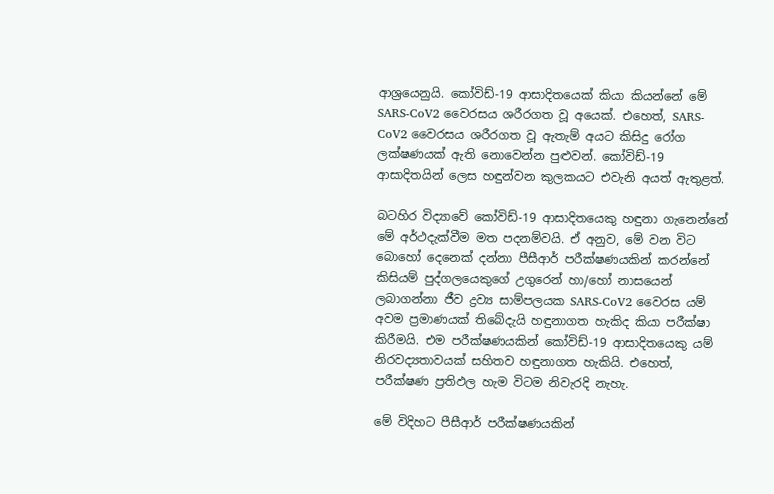ආශ්‍රයෙනුයි. කෝවිඩ්-19 ආසාදිතයෙක් කියා කියන්නේ මේ SARS-CoV2 වෛරසය ශරීරගත වූ අයෙක්. එහෙත්, SARS-CoV2 වෛරසය ශරීරගත වූ ඇතැම් අයට කිසිදු රෝග ලක්ෂණයක් ඇති නොවෙන්න පුළුවන්. කෝවිඩ්-19 ආසාදිතයින් ලෙස හඳුන්වන කුලකයට එවැනි අයත් ඇතුළත්.

බටහිර විද්‍යාවේ කෝවිඩ්-19 ආසාදිතයෙකු හඳුනා ගැනෙන්නේ මේ අර්ථදැක්වීම මත පදනම්වයි. ඒ අනුව, මේ වන විට බොහෝ දෙනෙක් දන්නා පීසීආර් පරීක්ෂණයකින් කරන්නේ කිසියම් පුද්ගලයෙකුගේ උගුරෙන් හා/හෝ නාසයෙන් ලබාගන්නා ජීව ද්‍රව්‍ය සාම්පලයක SARS-CoV2 වෛරස යම් අවම ප්‍රමාණයක් තිබේදැයි හඳුනාගත හැකිද කියා පරීක්ෂා කිරීමයි. එම පරීක්ෂණයකින් කෝවිඩ්-19 ආසාදිතයෙකු යම් නිරවද්‍යතාවයක් සහිතව හඳුනාගත හැකියි. එහෙත්, පරීක්ෂණ ප්‍රතිඵල හැම විටම නිවැරදි නැහැ.

මේ විදිහට පීසීආර් පරීක්ෂණයකින්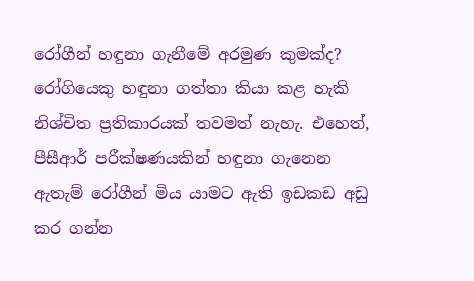රෝගීන් හඳුනා ගැනීමේ අරමුණ කුමක්ද? රෝගියෙකු හඳුනා ගත්තා කියා කළ හැකි නිශ්චිත ප්‍රතිකාරයක් තවමත් නැහැ. එහෙත්, පීසීආර් පරීක්ෂණයකින් හඳුනා ගැනෙන ඇතැම් රෝගීන් මිය යාමට ඇති ඉඩකඩ අඩු කර ගන්න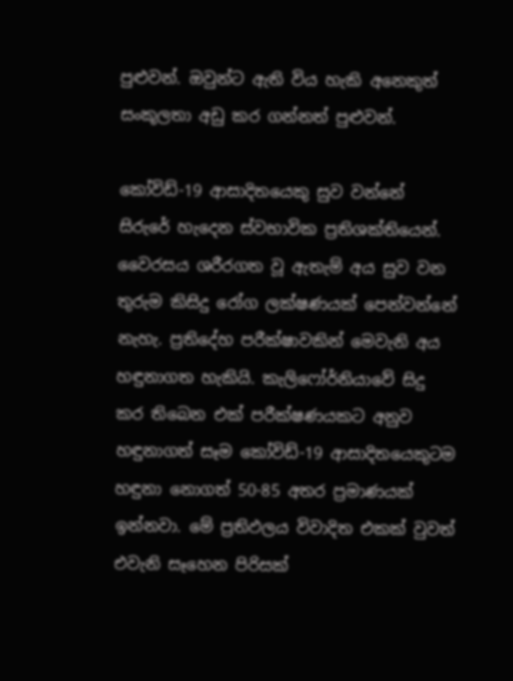පුළුවන්. ඔවුන්ට ඇති විය හැකි අනෙකුත් සංකූලතා අඩු කර ගන්නත් පුළුවන්.

කෝවිඩ්-19 ආසාදිතයෙකු සුව වන්නේ සිරුරේ හැදෙන ස්වභාවික ප්‍රතිශක්තියෙන්. වෛරසය ශරීරගත වූ ඇතැම් අය සුව වන තුරුම කිසිදු රෝග ලක්ෂණයක් පෙන්වන්නේ නැහැ. ප්‍රතිදේහ පරීක්ෂාවකින් මෙවැනි අය හඳුනාගත හැකියි. කැලිෆෝර්නියාවේ සිදු කර තිබෙන එක් පරීක්ෂණයකට අනුව හඳුනාගත් සෑම කෝවිඩ්-19 ආසාදිතයෙකුටම හඳුනා නොගත් 50-85 අතර ප්‍රමාණයක් ඉන්නවා. මේ ප්‍රතිඵලය විවාදිත එකක් වුවත් එවැනි සෑහෙන පිරිසක්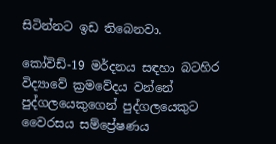සිටින්නට ඉඩ තිබෙනවා.

කෝවිඩ්-19 මර්දනය සඳහා බටහිර විද්‍යාවේ ක්‍රමවේදය වන්නේ පුද්ගලයෙකුගෙන් පුද්ගලයෙකුට වෛරසය සම්ප්‍රේෂණය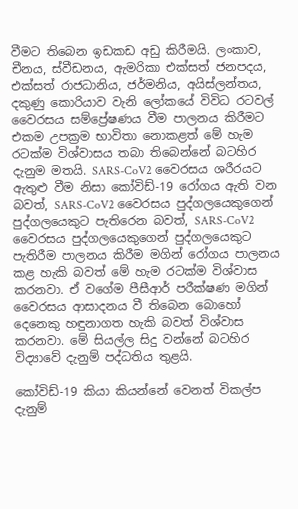වීමට තිබෙන ඉඩකඩ අඩු කිරීමයි. ලංකාව, චීනය, ස්වීඩනය, ඇමරිකා එක්සත් ජනපදය, එක්සත් රාජධානිය, ජර්මනිය, අයිස්ලන්තය, දකුණු කොරියාව වැනි ලෝකයේ විවිධ රටවල් වෛරසය සම්ප්‍රේෂණය වීම පාලනය කිරීමට එකම උපක්‍රම භාවිතා නොකළත් මේ හැම රටක්ම විශ්වාසය තබා තිබෙන්නේ බටහිර දැනුම මතයි. SARS-CoV2 වෛරසය ශරීරයට ඇතුළු වීම නිසා කෝවිඩ්-19 රෝගය ඇති වන බවත්, SARS-CoV2 වෛරසය පුද්ගලයෙකුගෙන් පුද්ගලයෙකුට පැතිරෙන බවත්, SARS-CoV2 වෛරසය පුද්ගලයෙකුගෙන් පුද්ගලයෙකුට පැතිරීම පාලනය කිරීම මගින් රෝගය පාලනය කළ හැකි බවත් මේ හැම රටක්ම විශ්වාස කරනවා. ඒ වගේම පීසීආර් පරීක්ෂණ මගින් වෛරසය ආසාදනය වී තිබෙන බොහෝ දෙනෙකු හඳුනාගත හැකි බවත් විශ්වාස කරනවා. මේ සියල්ල සිදු වන්නේ බටහිර විද්‍යාවේ දැනුම් පද්ධතිය තුළයි.

කෝවිඩ්-19 කියා කියන්නේ වෙනත් විකල්ප දැනුම්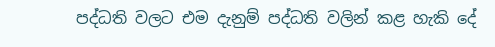පද්ධති වලට එම දැනුම් පද්ධති වලින් කළ හැකි දේ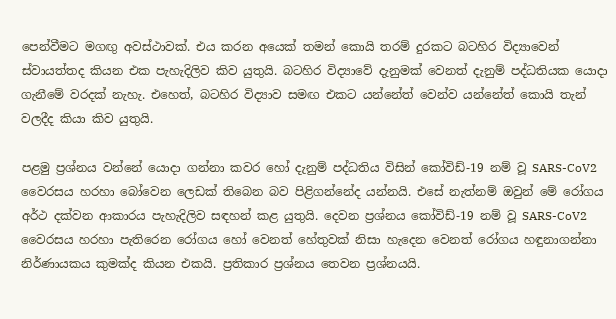පෙන්වීමට මගඟු අවස්ථාවක්. එය කරන අයෙක් තමන් කොයි තරම් දුරකට බටහිර විද්‍යාවෙන් ස්වායත්තද කියන එක පැහැදිලිව කිව යුතුයි. බටහිර විද්‍යාවේ දැනුමක් වෙනත් දැනුම් පද්ධතියක යොදා ගැනීමේ වරදක් නැහැ. එහෙත්, බටහිර විද්‍යාව සමඟ එකට යන්නේත් වෙන්ව යන්නේත් කොයි තැන් වලදීද කියා කිව යුතුයි.

පළමු ප්‍රශ්නය වන්නේ යොදා ගන්නා කවර හෝ දැනුම් පද්ධතිය විසින් කෝවිඩ්-19 නම් වූ SARS-CoV2 වෛරසය හරහා බෝවෙන ලෙඩක් තිබෙන බව පිළිගන්නේද යන්නයි. එසේ නැත්නම් ඔවුන් මේ රෝගය අර්ථ දක්වන ආකාරය පැහැදිලිව සඳහන් කළ යුතුයි. දෙවන ප්‍රශ්නය කෝවිඩ්-19 නම් වූ SARS-CoV2 වෛරසය හරහා පැතිරෙන රෝගය හෝ වෙනත් හේතුවක් නිසා හැදෙන වෙනත් රෝගය හඳුනාගන්නා නිර්ණායකය කුමක්ද කියන එකයි. ප්‍රතිකාර ප්‍රශ්නය තෙවන ප්‍රශ්නයයි.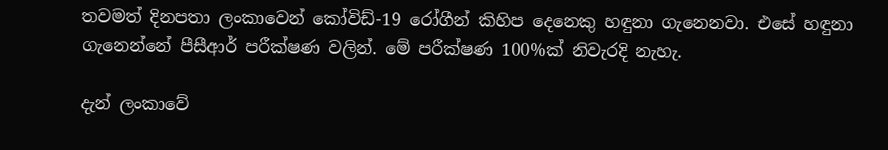තවමත් දිනපතා ලංකාවෙන් කෝවිඩ්-19 රෝගීන් කිහිප දෙනෙකු හඳුනා ගැනෙනවා. එසේ හඳුනා ගැනෙන්නේ පීසීආර් පරීක්ෂණ වලින්. මේ පරීක්ෂණ 100%ක් නිවැරදි නැහැ.

දැන් ලංකාවේ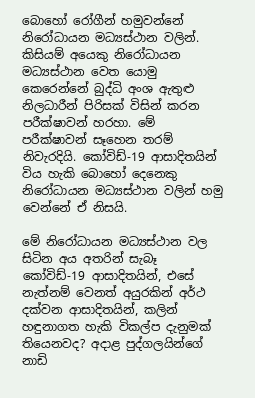බොහෝ රෝගීන් හමුවන්නේ නිරෝධායන මධ්‍යස්ථාන වලින්. කිසියම් අයෙකු නිරෝධායන මධ්‍යස්ථාන වෙත යොමු කෙරෙන්නේ බුද්ධි අංශ ඇතුළු නිලධාරීන් පිරිසක් විසින් කරන පරීක්ෂාවන් හරහා. මේ පරීක්ෂාවන් සෑහෙන තරම් නිවැරදියි. කෝවිඩ්-19 ආසාදිතයින් විය හැකි බොහෝ දෙනෙකු නිරෝධායන මධ්‍යස්ථාන වලින් හමු වෙන්නේ ඒ නිසයි.

මේ නිරෝධායන මධ්‍යස්ථාන වල සිටින අය අතරින් සැබෑ කෝවිඩ්-19 ආසාදිතයින්, එසේ නැත්නම් වෙනත් අයුරකින් අර්ථ දක්වන ආසාදිතයින්, කලින් හඳුනාගත හැකි විකල්ප දැනුමක් තියෙනවද? අදාළ පුද්ගලයින්ගේ නාඩි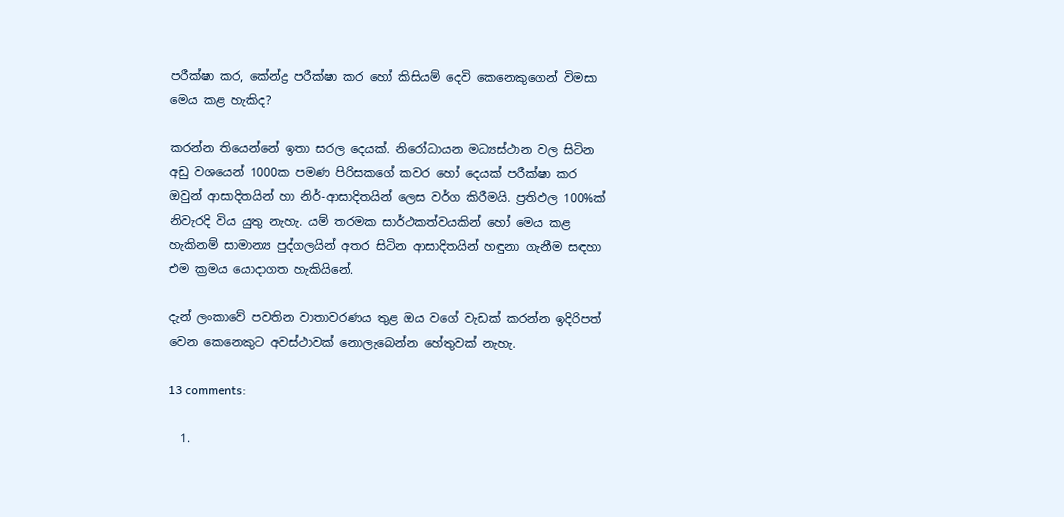පරීක්ෂා කර, කේන්ද්‍ර පරීක්ෂා කර හෝ කිසියම් දෙවි කෙනෙකුගෙන් විමසා මෙය කළ හැකිද?

කරන්න තියෙන්නේ ඉතා සරල දෙයක්. නිරෝධායන මධ්‍යස්ථාන වල සිටින අඩු වශයෙන් 1000ක පමණ පිරිසකගේ කවර හෝ දෙයක් පරීක්ෂා කර ඔවුන් ආසාදිතයින් හා නිර්-ආසාදිතයින් ලෙස වර්ග කිරීමයි. ප්‍රතිඵල 100%ක් නිවැරදි විය යුතු නැහැ. යම් තරමක සාර්ථකත්වයකින් හෝ මෙය කළ හැකිනම් සාමාන්‍ය පුද්ගලයින් අතර සිටින ආසාදිතයින් හඳුනා ගැනීම සඳහා එම ක්‍රමය යොදාගත හැකියිනේ.

දැන් ලංකාවේ පවතින වාතාවරණය තුළ ඔය වගේ වැඩක් කරන්න ඉදිරිපත් වෙන කෙනෙකුට අවස්ථාවක් නොලැබෙන්න හේතුවක් නැහැ.

13 comments:

  1.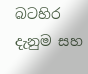බටහිර දැනුම සහ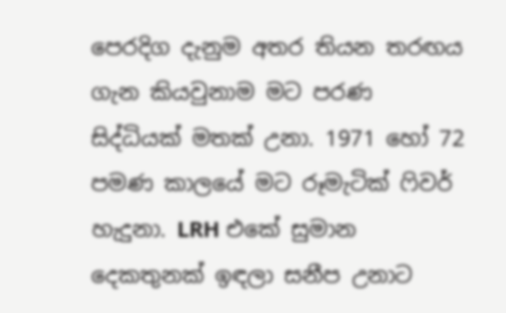පෙරදිග දැනුම අතර තියන තරඟය ගැන කියවුනාම මට පරණ සිද්ධියක් මතක් උනා. 1971 හෝ 72 පමණ කාලයේ මට රූමැටික් ෆිවර් හැදුනා. LRH එකේ සුමාන දෙකතුනක් ඉඳලා සනීප උනාට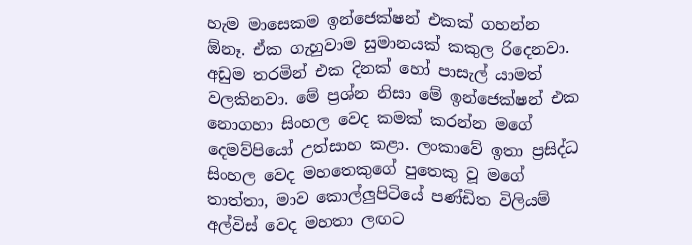හැම මාසෙකම ඉන්ජෙක්ෂන් එකක් ගහන්න ඕනෑ. ඒක ගැහුවාම සුමානයක් කකුල රිදෙනවා. අඩුම තරමින් එක දිනක් හෝ පාසැල් යාමත් වලකිනවා. මේ ප්‍රශ්න නිසා මේ ඉන්ජෙක්ෂන් එක නොගහා සිංහල වෙද කමක් කරන්න මගේ දෙමව්පියෝ උත්සාහ කළා. ලංකාවේ ඉතා ප්‍රසිද්ධ සිංහල වෙද මහතෙකුගේ පුතෙකු වූ මගේ තාත්තා, මාව කොල්ලුපිටියේ පණ්ඩිත විලියම් අල්විස් වෙද මහතා ලඟට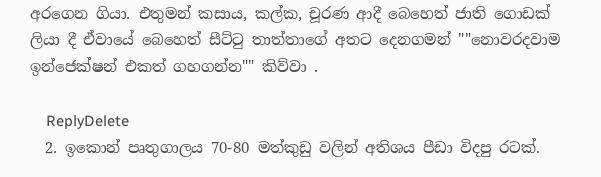අරගෙන ගියා. එතුමන් කසාය, කල්ක, චූරණ ආදී බෙහෙත් ජාති ගොඩක් ලියා දී ඒවායේ බෙහෙත් සීට්ටු තාත්තාගේ අතට දෙනගමන් ""නොවරදවාම ඉන්ජෙක්ෂන් එකත් ගහගන්න"" කිව්වා .

    ReplyDelete
  2. ඉකොන් පෘතුගාලය 70-80 මත්කුඩු වලින් අතිශය පීඩා විදපු රටක්.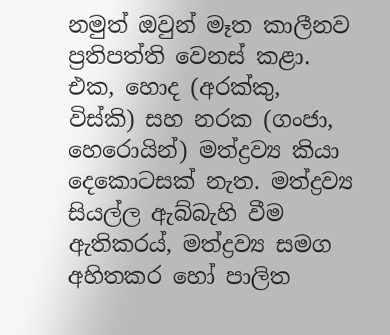නමුත් ඔවුන් මෑත කාලීනව ප්‍රතිපත්ති වෙනස් කළා. එක, හොද (අරක්කු, විස්කි) සහ නරක (ගංජා, හෙරොයින්) මත්ද්‍රව්‍ය කියා දෙකොටසක් නැත. මත්ද්‍රව්‍ය සියල්ල ඇබ්බැහි වීම ඇතිකරය්, මත්ද්‍රව්‍ය සමග අහිතකර හෝ පාලිත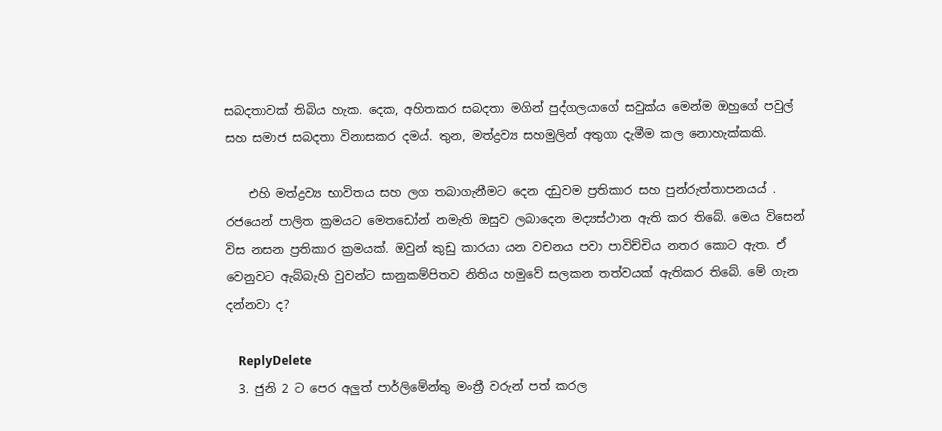සබදතාවක් තිබිය හැක. දෙක, අහිතකර සබදතා මගින් පුද්ගලයාගේ සවුක්ය මෙන්ම ඔහුගේ පවුල් සහ සමාජ සබදතා විනාසකර දමය්. තුන, මත්ද්‍රව්‍ය සහමුලින් අතුගා දැමීම කල නොහැක්කකි.

    එහි මත්ද්‍රව්‍ය භාවිතය සහ ලග තබාගැනීමට දෙන දඩුවම ප්‍රතිකාර සහ පුන්රුත්තාපනයය් . රජයෙන් පාලිත ක්‍රමයට මෙතඩෝන් නමැති ඔසුව ලබාදෙන මද්‍යස්ථාන ඇති කර තිබේ. මෙය විසෙන් විස නසන ප්‍රතිකාර ක්‍රමයක්. ඔවුන් කුඩු කාරයා යන වචනය පවා පාවිච්චිය නතර කොට ඇත. ඒ වෙනුවට ඇබ්බැහි වුවන්ට සානුකම්පිතව නිතිය හමුවේ සලකන තත්වයක් ඇතිකර තිබේ. මේ ගැන දන්නවා ද?

    ReplyDelete
  3. ජුනි 2 ට පෙර අලුත් පාර්ලිමේන්තු මංත්‍රී වරුන් පත් කරල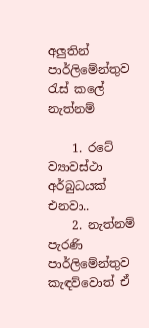අලුතින් පාර්ලිමේන්තුව රැස් කලේ නැත්නම්

    1. රටේ ව්‍යාවස්ථා අර්බුධයක් එනවා..
    2. නැත්නම් පැරණි පාර්ලිමේන්තුව කැඳව්වොත් ඒ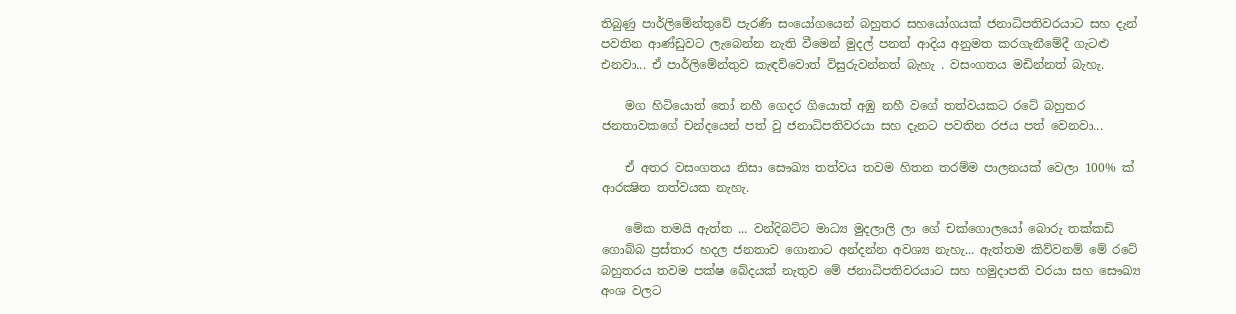තිබුණු පාර්ලිමේන්තුවේ පැරණි සංයෝගයෙන් බහුතර සහයෝගයක් ජනාධිපතිවරයාට සහ දැන් පවතින ආණ්ඩුවට ලැබෙන්න නැති වීමෙන් මුදල් පනත් ආදිය අනුමත කරගැනීමේදී ගැටළු එනවා... ඒ පාර්ලිමේන්තුව කැඳව්වොත් විසුරුවන්නත් බැහැ . වසංගතය මඩින්නත් බැහැ.

    මග හිටියොත් තෝ නහී ගෙදර ගියොත් අඹු නහී වගේ තත්වයකට රටේ බහුතර ජනතාවකගේ චන්දයෙන් පත් වු ජනාධිපතිවරයා සහ දැනට පවතින රජය පත් වෙනවා...

    ඒ අතර වසංගතය නිසා සෞඛ්‍ය තත්වය තවම හිතන තරම්ම පාලනයක් වෙලා 100% ක් ආරක්‍ෂිත තත්වයක නැහැ.

    මේක තමයි ඇත්ත ... වන්දිබට්ට මාධ්‍ය මුදලාලි ලා ගේ චක්ගොලයෝ බොරු තක්කඩි ගොබ්බ ප්‍රස්තාර හදල ජනතාව ගොනාට අන්දන්න අවශ්‍ය නැහැ... ඇත්තම කිව්වනම් මේ රටේ බහුතරය තවම පක්ෂ බේදයක් නැතුව මේ ජනාධිපතිවරයාට සහ හමුදාපති වරයා සහ සෞඛ්‍ය අංශ වලට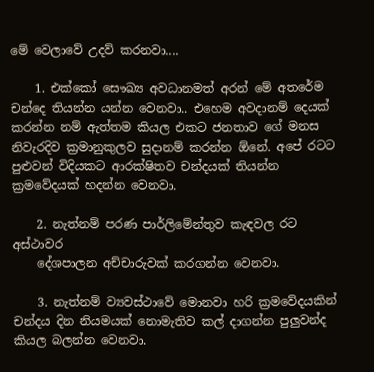මේ වෙලාවේ උදව් කරනවා....

    1. එක්කෝ සෞඛ්‍ය අවධානමත් අරන් මේ අතරේම චන්දෙ තියන්න යන්න වෙනවා.. එහෙම අවදානම් දෙයක් කරන්න නම් ඇත්තම කියල එකට ජනතාව ගේ මනස නිවැරදිව ක්‍රමානුකුලව සුදානම් කරන්න ඕනේ. අපේ රටට පුළුවන් විදියකට ආරක්ෂිතව චන්දයක් තියන්න ක්‍රමවේදයක් හදන්න වෙනවා.

    2. නැත්නම් පරණ පාර්ලිමේන්තුව කැඳවල රට අස්ථාවර
    දේශපාලන අච්චාරුවක් කරගන්න වෙනවා.

    3. නැත්නම් ව්‍යවස්ථාවේ මොනවා හරි ක්‍රමවේදයකින් චන්දය දින නියමයක් නොමැතිව කල් දාගන්න පුලුවන්ද කියල බලන්න වෙනවා.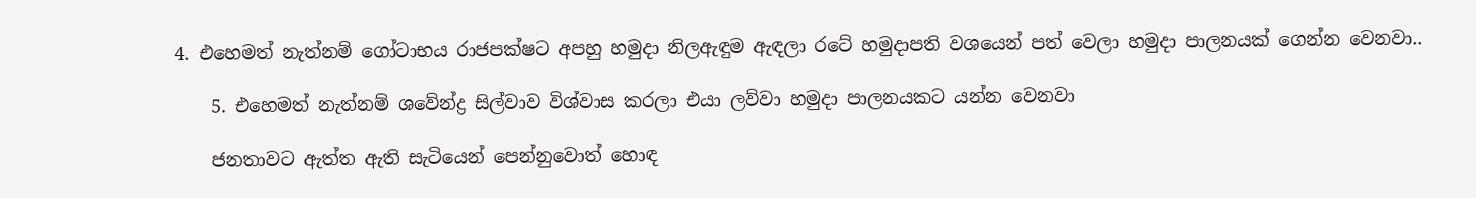4. එහෙමත් නැත්නම් ගෝටාභය රාජපක්ෂට අපහු හමුදා නිලඇඳුම ඇඳලා රටේ හමුදාපති වශයෙන් පත් වෙලා හමුදා පාලනයක් ගෙන්න වෙනවා..

    5. එහෙමත් නැත්නම් ශවේන්ද්‍ර සිල්වාව විශ්වාස කරලා එයා ලව්වා හමුදා පාලනයකට යන්න වෙනවා

    ජනතාවට ඇත්ත ඇති සැටියෙන් පෙන්නුවොත් හොඳ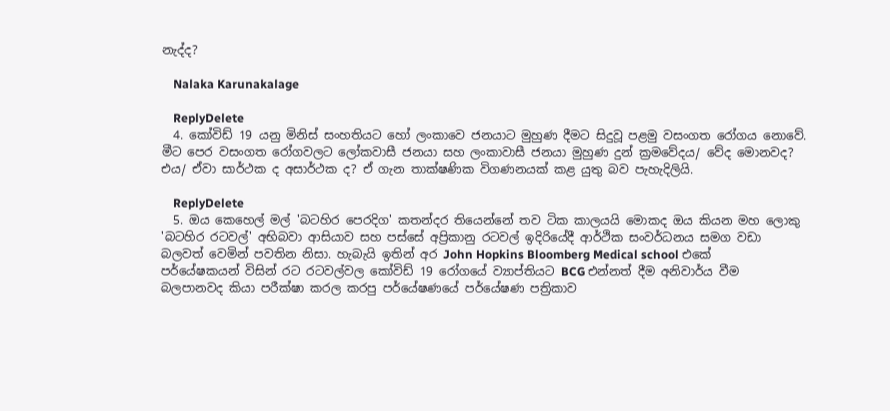නැද්ද?

    Nalaka Karunakalage

    ReplyDelete
  4. කෝවිඩ් 19 යනු මිනිස් සංහතියට හෝ ලංකාවෙ ජනයාට මුහුණ දීමට සිදුවූ පළමු වසංගත රෝගය නොවේ. මීට පෙර වසංගත රෝගවලට ලෝකවාසී ජනයා සහ ලංකාවාසී ජනයා මුහුණ දුන් ක්‍රමවේදය/ වේද මොනවද? එය/ ඒවා සාර්ථක ද අසාර්ථක ද? ඒ ගැන තාක්ෂණික විගණනයක් කළ යුතු බව පැහැදිලියි.

    ReplyDelete
  5. ඔය කෙහෙල් මල් 'බටහිර පෙරදිග' කතන්දර තියෙන්නේ තව ටික කාලයයි මොකද ඔය කියන මහ ලොකු 'බටහිර රටවල්' අභිබවා ආසියාව සහ පස්සේ අප්‍රිකානු රටවල් ඉදිරියේදී ආර්ථික සංවර්ධනය සමග වඩා බලවත් වෙමින් පවතින නිසා. හැබැයි ඉතින් අර John Hopkins Bloomberg Medical school එකේ පර්යේෂකයන් විසින් රට රටවල්වල කෝවිඩ් 19 රෝගයේ ව්‍යාප්තියට BCG එන්නත් දීම අනිවාර්ය වීම බලපානවද කියා පරීක්ෂා කරල කරපු පර්යේෂණයේ පර්යේෂණ පත්‍රිකාව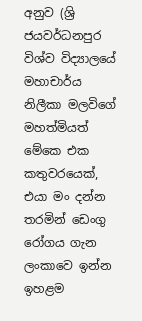අනුව (ශ්‍රි ජයවර්ධනපුර විශ්ව විද්‍යාලයේ මහාචාර්ය නිලීකා මලවිගේ මහත්මියත් මේකෙ එක කතුවරයෙක්, එයා මං දන්න තරමින් ඩෙංගු රෝගය ගැන ලංකාවෙ ඉන්න ඉහළම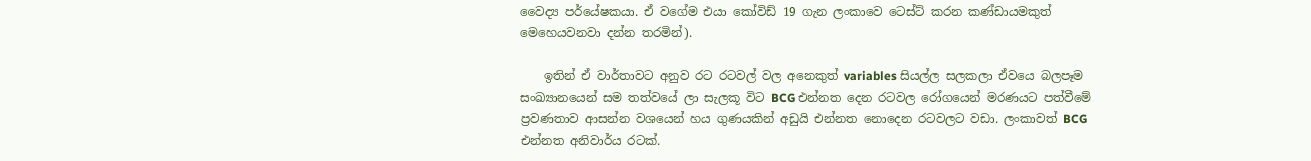වෛද්‍ය පර්යේෂකයා. ඒ වගේම එයා කෝවිඩ් 19 ගැන ලංකාවෙ ටෙස්ට් කරන කණ්ඩායමකුත් මෙහෙයවනවා දන්න තරමින්).

    ඉතින් ඒ වාර්තාවට අනුව රට රටවල් වල අනෙකුත් variables සියල්ල සලකලා ඒවයෙ බලපෑම සංඛ්‍යානයෙන් සම තත්වයේ ලා සැලකූ විට BCG එන්නත දෙන රටවල රෝගයෙන් මරණයට පත්වීමේ ප්‍රවණතාව ආසන්න වශයෙන් හය ගුණයකින් අඩුයි එන්නත නොදෙන රටවලට වඩා. ලංකාවත් BCG එන්නත අනිවාර්ය රටක්.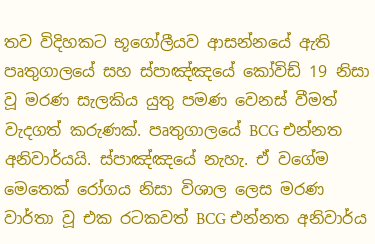තව විදිහකට භූගෝලීයව ආසන්නයේ ඇති පෘතුගාලයේ සහ ස්පාඤ්ඤයේ කෝවිඩ් 19 නිසා වූ මරණ සැලකිය යුතු පමණ වෙනස් වීමත් වැදගත් කරුණක්. පෘතුගාලයේ BCG එන්නත අනිවාර්යයි. ස්පාඤ්ඤයේ නැහැ. ඒ වගේම මෙතෙක් රෝගය නිසා විශාල ලෙස මරණ වාර්තා වූ එක රටකවත් BCG එන්නත අනිවාර්ය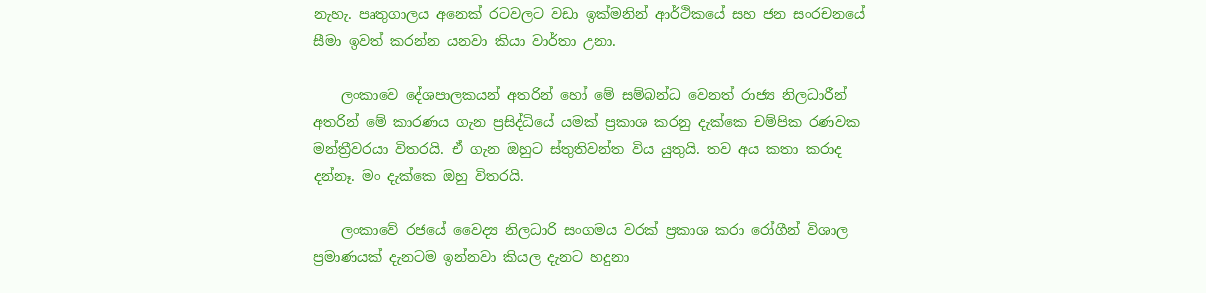නැහැ. පෘතුගාලය අනෙක් රටවලට වඩා ඉක්මනින් ආර්ථිකයේ සහ ජන සංරචනයේ සීමා ඉවත් කරන්න යනවා කියා වාර්තා උනා.

    ලංකාවෙ දේශපාලකයන් අතරින් හෝ මේ සම්බන්ධ වෙනත් රාජ්‍ය නිලධාරීන් අතරින් මේ කාරණය ගැන ප්‍රසිද්ධියේ යමක් ප්‍රකාශ කරනු දැක්කෙ චම්පික රණවක මන්ත්‍රීවරයා විතරයි. ඒ ගැන ඔහුට ස්තුතිවන්ත විය යුතුයි. තව අය කතා කරාද දන්නෑ. මං දැක්කෙ ඔහු විතරයි.

    ලංකාවේ රජයේ වෛද්‍ය නිලධාරි සංගමය වරක් ප්‍රකාශ කරා රෝගීන් විශාල ප්‍රමාණයක් දැනටම ඉන්නවා කියල දැනට හදුනා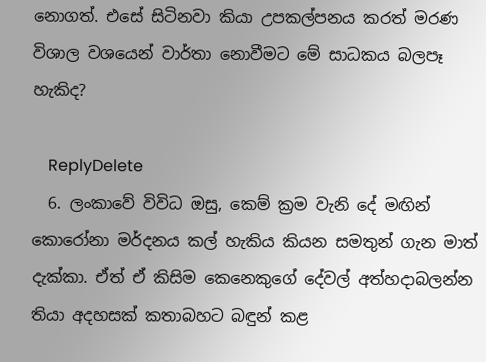නොගත්. එසේ සිටිනවා කියා උපකල්පනය කරත් මරණ විශාල වශයෙන් වාර්තා නොවීමට මේ සාධකය බලපෑ හැකිද?

    ReplyDelete
  6. ලංකාවේ විවිධ ඔසු, කෙම් ක්‍රම වැනි දේ මඟින් කොරෝනා මර්දනය කල් හැකිය කියන සමතුන් ගැන මාත් දැක්කා. ඒත් ඒ කිසිම කෙනෙකුගේ දේවල් අත්හදාබලන්න තියා අදහසක් කතාබහට බඳුන් කළ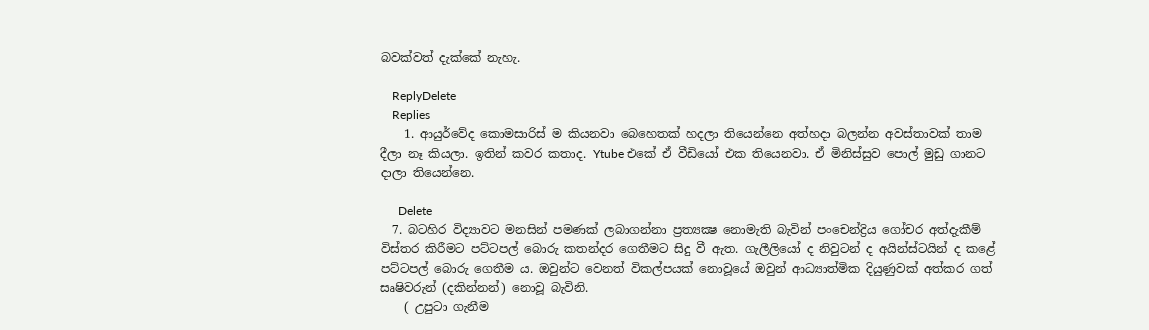බවක්වත් දැක්කේ නැහැ.

    ReplyDelete
    Replies
    1. ආයුර්වේද කොමසාරිස් ම කියනවා බෙහෙතක් හදලා තියෙන්නෙ අත්හදා බලන්න අවස්තාවක් තාම දීලා නෑ කියලා. ඉතින් කවර කතාද. Ytube එකේ ඒ වීඩියෝ එක තියෙනවා. ඒ මිනිස්සුව පොල් මුඩු ගානට දාලා තියෙන්නෙ.

      Delete
  7. බටහිර විද්‍යාවට මනසින් පමණක් ලබාගන්නා ප්‍රත්‍යක්‍ෂ නොමැති බැවින් පංචෙන්ද්‍රිය ගෝචර අත්දැකීම් විස්තර කිරීමට පට්ටපල් බොරු කතන්දර ගෙතීමට සිදු වී ඇත. ගැලීලියෝ ද නිවුටන් ද අයින්ස්ටයින් ද කළේ පට්ටපල් බොරු ගෙතීම ය. ඔවුන්ට වෙනත් විකල්පයක් නොවූයේ ඔවුන් ආධ්‍යාත්මික දියුණුවක් අත්කර ගත් සෘෂිවරුන් (දකින්නන්) නොවූ බැවිනි.
    ( උපුටා ගැනීම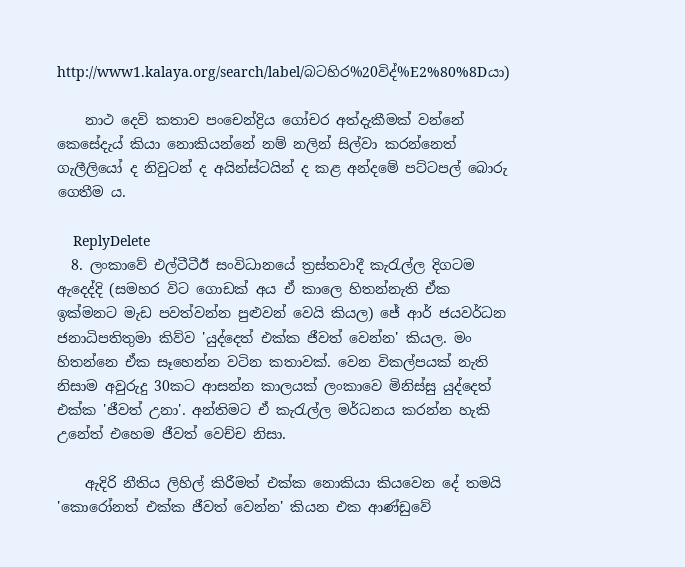http://www1.kalaya.org/search/label/බටහිර%20විද්%E2%80%8Dයා)

    නාථ දෙවි කතාව පංචෙන්ද්‍රිය ගෝචර අත්දැකීමක් වන්නේ කෙසේදැය් කියා නොකියන්නේ නම් නලින් සිල්වා කරන්නෙත් ගැලීලියෝ ද නිවුටන් ද අයින්ස්ටයින් ද කළ අන්දමේ පට්ටපල් බොරු ගෙතීම ය.

    ReplyDelete
  8. ලංකාවේ එල්ටීටීඊ සංවිධානයේ ත්‍රස්තවාදී කැරැල්ල දිගටම ඇදෙද්දි (සමහර විට ගොඩක් අය ඒ කාලෙ හිතන්නැති ඒක ඉක්මනට මැඩ පවත්වන්න පුළුවන් වෙයි කියල) ජේ ආර් ජයවර්ධන ජනාධිපතිතුමා කිව්ව 'යුද්දෙත් එක්ක ජීවත් වෙන්න' කියල. මං හිතන්නෙ ඒක සෑහෙන්න වටින කතාවක්. වෙන විකල්පයක් නැති නිසාම අවුරුදු 30කට ආසන්න කාලයක් ලංකාවෙ මිනිස්සු යුද්දෙත් එක්ක 'ජීවත් උනා'. අන්තිමට ඒ කැරැල්ල මර්ධනය කරන්න හැකි උනේත් එහෙම ජීවත් වෙච්ච නිසා.

    ඇදිරි නීතිය ලිහිල් කිරීමත් එක්ක නොකියා කියවෙන දේ තමයි 'කොරෝනත් එක්ක ජීවත් වෙන්න' කියන එක ආණ්ඩුවේ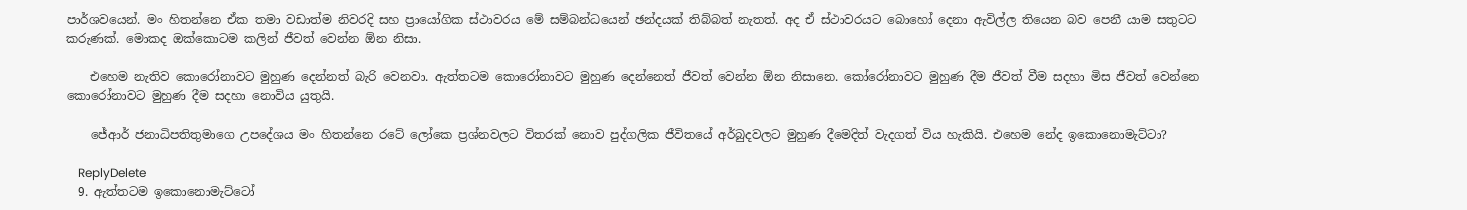පාර්ශවයෙන්. මං හිතන්නෙ ඒක තමා වඩාත්ම නිවරදි සහ ප්‍රායෝගික ස්ථාවරය මේ සම්බන්ධයෙන් ඡන්දයක් තිබ්බත් නැතත්. අද ඒ ස්ථාවරයට බොහෝ දෙනා ඇවිල්ල තියෙන බව පෙනී යාම සතුටට කරුණක්. මොකද ඔක්කොටම කලින් ජීවත් වෙන්න ඕන නිසා.

    එහෙම නැතිව කොරෝනාවට මුහුණ දෙන්නත් බැරි වෙනවා. ඇත්තටම කොරෝනාවට මුහුණ දෙන්නෙත් ජීවත් වෙන්න ඕන නිසානෙ. කෝරෝනාවට මුහුණ දීම ජීවත් වීම සදහා මිස ජීවත් වෙන්නෙ කොරෝනාවට මුහුණ දීම සදහා නොවිය යුතුයි.

    ජේආර් ජනාධිපතිතුමාගෙ උපදේශය මං හිතන්නෙ රටේ ලෝකෙ ප්‍රශ්නවලට විතරක් නොව පුද්ගලික ජීවිතයේ අර්බුදවලට මුහුණ දීමෙදිත් වැදගත් විය හැකියි. එහෙම නේද ඉකොනොමැට්ටා?

    ReplyDelete
  9. ඇත්තටම ඉකොනොමැට්ටෝ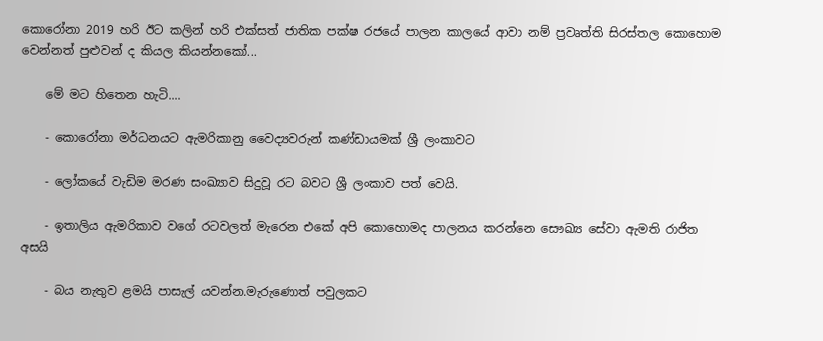කොරෝනා 2019 හරි ඊට කලින් හරි එක්සත් ජාතික පක්ෂ රජයේ පාලන කාලයේ ආවා නම් ප්‍රවෘත්ති සිරස්තල කොහොම වෙන්නත් පුළුවන් ද කියල කියන්නකෝ...

    මේ මට හිතෙන හැටි....

    - කොරෝනා මර්ධනයට ඇමරිකානු වෛද්‍යවරුන් කණ්ඩායමක් ශ්‍රී ලංකාවට

    - ලෝකයේ වැඩිම මරණ සංඛ්‍යාව සිදුවූ රට බවට ශ්‍රී ලංකාව පත් වෙයි.

    - ඉතාලිය ඇමරිකාව වගේ රටවලත් මැරෙන එකේ අපි කොහොමද පාලනය කරන්නෙ සෞඛ්‍ය සේවා ඇමති රාජිත අසයි

    - බය නැතුව ළමයි පාසැල් යවන්න.මැරුණොත් පවුලකට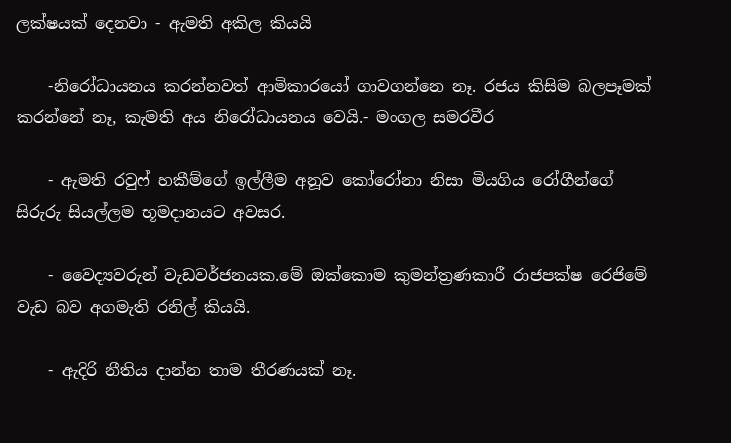ලක්ෂයක් දෙනවා - ඇමති අකිල කියයි

    -නිරෝධායනය කරන්නවත් ආමිකාරයෝ ගාවගන්නෙ නෑ. රජය කිසිම බලපෑමක් කරන්නේ නෑ, කැමති අය නිරෝධායනය වෙයි.- මංගල සමරවීර

    - ඇමති රවුෆ් හකීම්ගේ ඉල්ලීම අනූව කෝරෝනා නිසා මියගිය රෝගීන්ගේ සිරුරු සියල්ලම භූමදානයට අවසර.

    - වෛද්‍යවරුන් වැඩවර්ජනයක.මේ ඔක්කොම කුමන්ත්‍රණකාරී රාජපක්ෂ රෙජිමේ වැඩ බව අගමැති රනිල් කියයි.

    - ඇදිරි නීතිය දාන්න තාම තීරණයක් නෑ.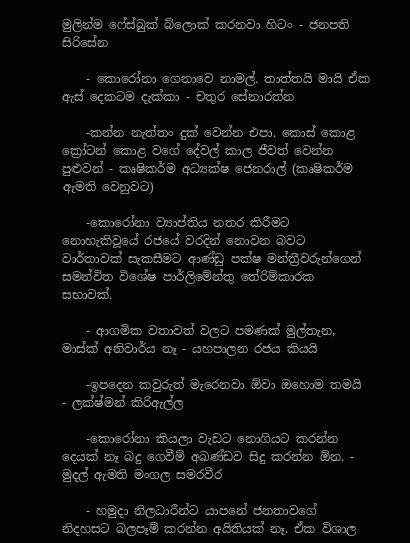මුලින්ම ෆේස්බුක් බ්ලොක් කරනවා හිටං - ජනපති සිරිසේන

    - කොරෝනා ගෙනාවෙ නාමල්. තාත්තයි මායි ඒක ඇස් දෙකටම දැක්කා - චතුර සේනාරත්න

    -කන්න නැත්තං දුක් වෙන්න එපා. කොස් කොළ ක්‍රෝටන් කොළ වගේ දේවල් කාල ජීවත් වෙන්න පුළුවන් - කෘෂිකර්ම අධ්‍යක්ෂ ජෙනරාල් (කෘෂිකර්ම ඇමති වෙනුවට)

    -කොරෝනා ව්‍යාප්තිය නතර කිරීමට නොහැකිවූයේ රජයේ වරදින් නොවන බවට වාර්තාවක් සැකසීමට ආණ්ඩු පක්ෂ මන්ත්‍රීවරුන්ගෙන් සමන්විත විශේෂ පාර්ලිමේන්තු තේරිම්කාරක සභාවක්.

    - ආගමික වතාවත් වලට පමණක් මුල්තැන, මාස්ක් අනිවාර්ය නෑ - යහපාලන රජය කියයි

    -ඉපදෙන කවුරුත් මැරෙනවා ඕවා ඔහොම තමයි - ලක්ෂ්මන් කිරිඇල්ල

    -කොරෝනා කියලා වැඩට නොගියට කරන්න දෙයක් නෑ බදු ගෙවීම් අඛණ්ඩව සිදු කරන්න ඕන. - මුදල් ඇමති මංගල සමරවීර

    - හමුදා නිලධාරීන්ට යාපනේ ජනතාවගේ නිදහසට බලපෑම් කරන්න අයිතියක් නෑ. ඒක විශාල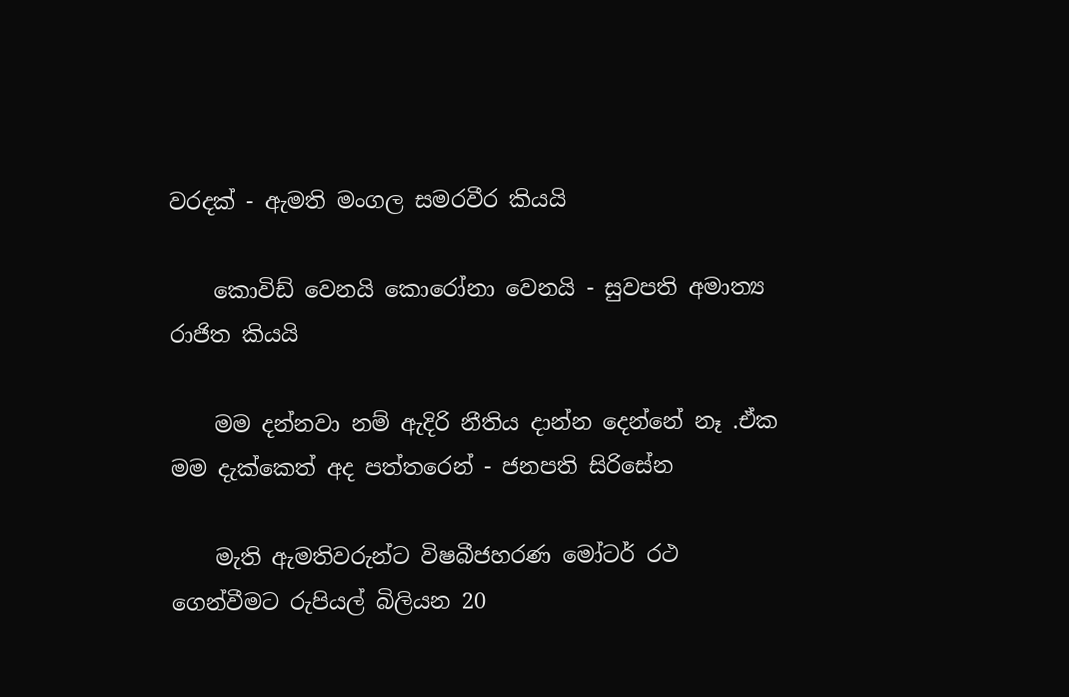වරදක් - ඇමති මංගල සමරවීර කියයි

    කොවිඩ් වෙනයි කොරෝනා වෙනයි - සුවපති අමාත්‍ය රාජිත කියයි

    මම දන්නවා නම් ඇදිරි නීතිය දාන්න දෙන්නේ නෑ .ඒක මම දැක්කෙත් අද පත්තරෙන් - ජනපති සිරිසේන

    මැති ඇමතිවරුන්ට විෂබීජහරණ මෝටර් රථ ගෙන්වීමට රුපියල් බිලියන 20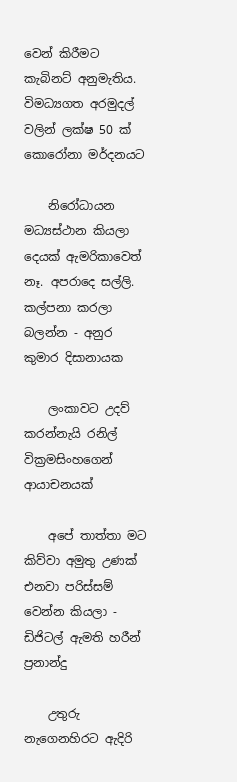වෙන් කිරීමට කැබිනට් අනුමැතිය. විමධ්‍යගත අරමුදල් වලින් ලක්ෂ 50 ක් කොරෝනා මර්දනයට

    නිරෝධායන මධ්‍යස්ථාන කියලා දෙයක් ඇමරිකාවෙත් නෑ. අපරාදෙ සල්ලි. කල්පනා කරලා බලන්න - අනුර කුමාර දිසානායක

    ලංකාවට උදව් කරන්නැයි රනිල් වික්‍රමසිංහගෙන් ආයාචනයක්

    අපේ තාත්තා මට කිව්වා අමුතු උණක් එනවා පරිස්සම් වෙන්න කියලා - ඩිජිටල් ඇමති හරීන් ප්‍රනාන්දු

    උතුරු නැගෙනහිරට ඇදිරි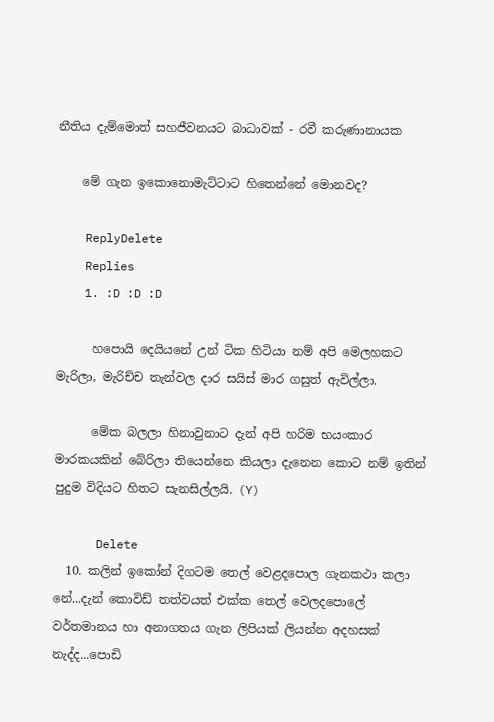නීතිය දැම්මොත් සහජීවනයට බාධාවක් - රවී කරුණානායක

    මේ ගැන ඉකොනොමැට්ටාට හිතෙන්නේ මොනවද?

    ReplyDelete
    Replies
    1. :D :D :D

      හපොයි දෙයියනේ උන් ටික හිටියා නම් අපි මෙලහකට මැරිලා, මැරිච්ච තැන්වල දාර සයිස් මාර ගසුත් ඇවිල්ලා.

      මේක බලලා හිනාවුනාට දැන් අපි හරිම භයංකාර මාරකයකින් බේරිලා තියෙන්නෙ කියලා දැනෙන කොට නම් ඉතින් පුදුම විදියට හිතට සැනසිල්ලයි. (Y)

      Delete
  10. කලින් ඉකෝන් දිගටම තෙල් වෙළදපොල ගැනකථා කලා නේ...දැන් කොවිඩ් තත්වයත් එක්ක තෙල් වෙලදපොලේ වර්තමානය හා අනාගතය ගැන ලිපියක් ලියන්න අදහසක් නැද්ද...පොඩි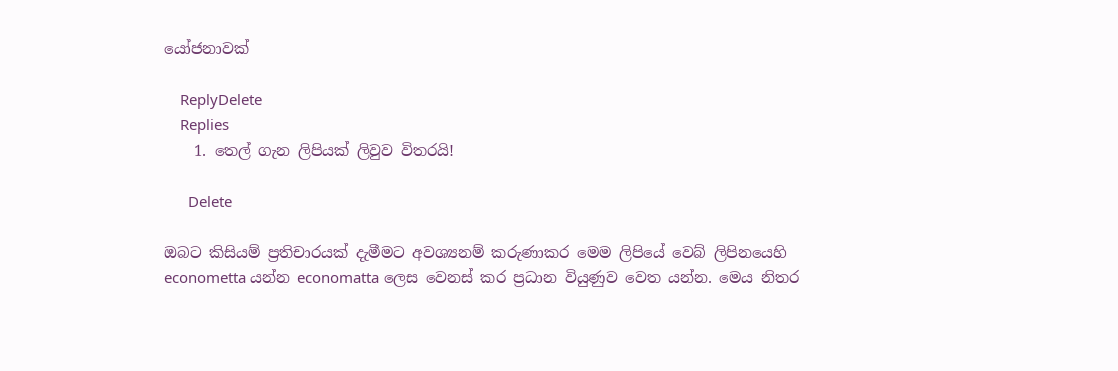යෝජනාවක්

    ReplyDelete
    Replies
    1. තෙල් ගැන ලිපියක් ලිවුව විතරයි!

      Delete

ඔබට කිසියම් ප්‍රතිචාරයක් දැමීමට අවශ්‍යනම් කරුණාකර මෙම ලිපියේ වෙබ් ලිපිනයෙහි econometta යන්න economatta ලෙස වෙනස් කර ප්‍රධාන වියුණුව වෙත යන්න. මෙය නිතර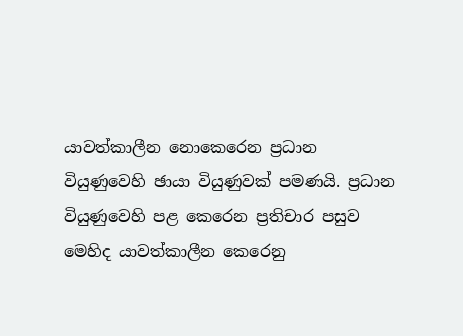යාවත්කාලීන නොකෙරෙන ප්‍රධාන වියුණුවෙහි ඡායා වියුණුවක් පමණයි. ප්‍රධාන වියුණුවෙහි පළ කෙරෙන ප්‍රතිචාර පසුව මෙහිද යාවත්කාලීන කෙරෙනු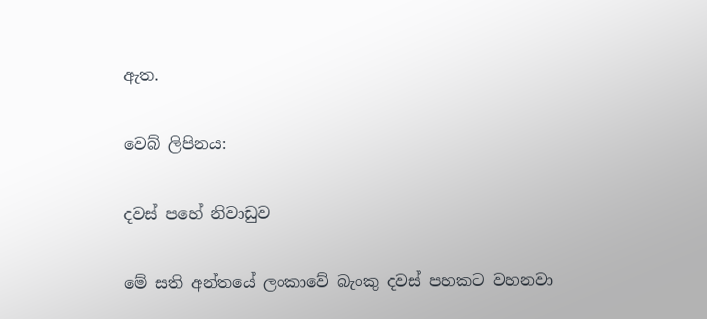ඇත.

වෙබ් ලිපිනය:

දවස් පහේ නිවාඩුව

මේ සති අන්තයේ ලංකාවේ බැංකු දවස් පහකට වහනවා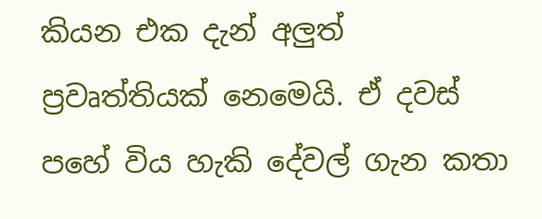කියන එක දැන් අලුත් ප්‍රවෘත්තියක් නෙමෙයි. ඒ දවස් පහේ විය හැකි දේවල් ගැන කතා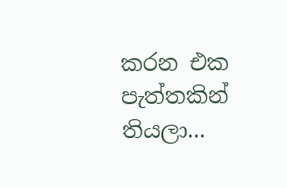කරන එක පැත්තකින් තියලා...